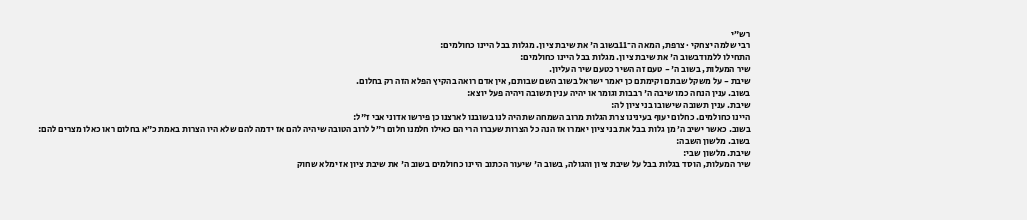רש״י
רבי שלמה יצחקי · צרפת, המאה ה־11בשוב ה' את שיבת ציון. מגלות בבל היינו כחולמים:
התחילו ללמודבשוב ה' את שיבת ציון. מגלות בבל היינו כחולמים:
שיר המעלות, בשוב ה' - טעם זה השיר כטעם שיר העליון.
שיבת - על משקל שבתם וקימתם כן יאמר ישראל בשוב השם שבותם, אין אדם רואה בהקיץ הפלא הזה רק בחלום.
בשוב. ענין הנחה כמו שיבה ה' רבבות וגומר או יהיה ענין תשובה ויהיה פעל יוצא:
שיבת. ענין תשובה שישובו בני ציון לה:
היינו כחולמים. כחלום יעוף בעינינו צרת הגלות מרוב השמחה שתהיה לנו בשובנו לארצנו כן פירשו אדוני אבי ז"ל:
בשוב. כאשר ישיב ה׳ מן גלות בבל את בני ציון יאמרו אז הנה כל הצרות שעברו הרי הם כאילו חלמנו חלום ר״ל לרוב הטובה שיהיה להם אז ידמה להם שלא היו הצרות באמת כ״א בחלום ראו כאלו מצרים להם:
בשוב. מלשון השבה:
שיבת. מלשון שבי:
שיר המעלות, הוסד בגלות בבל על שיבת ציון והגולה, בשוב ה' שיעור הכתוב היינו כחולמים בשוב ה' את שיבת ציון אז ימלא שחוק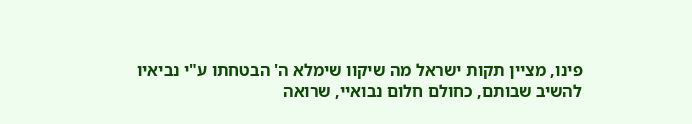פינו, מציין תקות ישראל מה שיקוו שימלא ה' הבטחתו ע"י נביאיו להשיב שבותם, כחולם חלום נבואיי, שרואה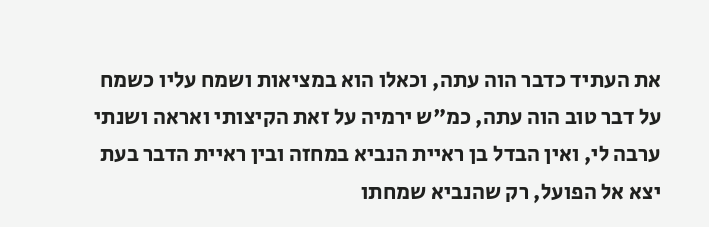את העתיד כדבר הוה עתה, וכאלו הוא במציאות ושמח עליו כשמח על דבר טוב הוה עתה, כמ"ש ירמיה על זאת הקיצותי ואראה ושנתי ערבה לי, ואין הבדל בן ראיית הנביא במחזה ובין ראיית הדבר בעת יצא אל הפועל, רק שהנביא שמחתו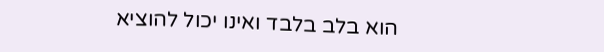הוא בלב בלבד ואינו יכול להוציא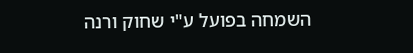השמחה בפועל ע"י שחוק ורנה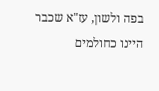בפה ולשון, עז"א שכבר היינו כחולמים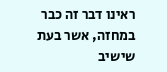ראינו דבר זה כבר במחזה, אשר בעת שישיב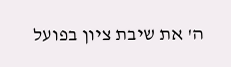ה' את שיבת ציון בפועל